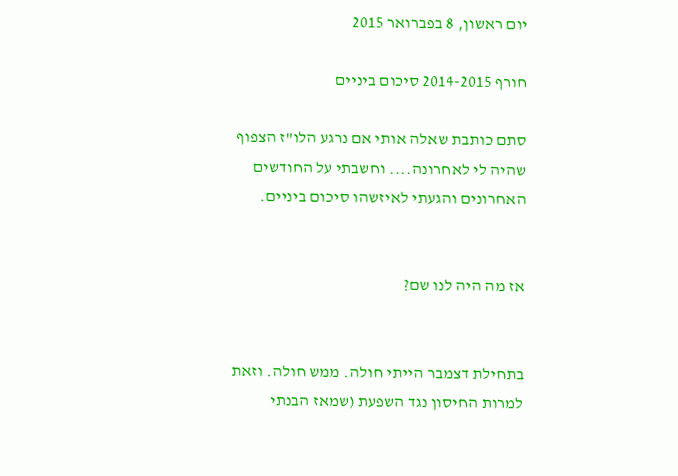יום ראשון, 8 בפברואר 2015

חורף 2014-2015 סיכום ביניים

סתם כותבת שאלה אותי אם נרגע הלו"ז הצפוף שהיה לי לאחרונה.... וחשבתי על החודשים האחרונים והגעתי לאיזשהו סיכום ביניים.


אז מה היה לנו שם?


בתחילת דצמבר הייתי חולה. ממש חולה. וזאת למרות החיסון נגד השפעת (שמאז הבנתי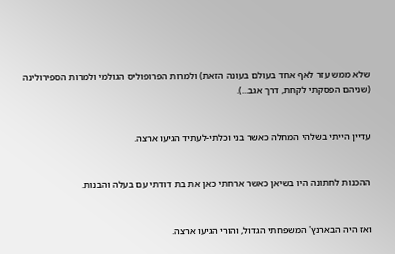שלא ממש עזר לאף אחד בעולם בעונה הזאת) ולמרות הפרופוליס הגולמי ולמרות הספירולינה (שניהם הפסקתי לקחת, דרך אגב...).


עדיין הייתי בשלהי המחלה כאשר בני וכלתי-לעתיד הגיעו ארצה.


ההכנות לחתונה היו בשיאן כאשר ארחתי כאן את בת דודתי עם בעלה והבנות.


ואז היה הבארנץ' המשפחתי הגדול, והורי הגיעו ארצה.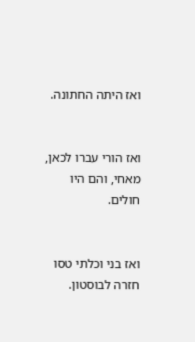ואז היתה החתונה.


ואז הורי עברו לכאן, מאחי, והם היו חולים.


ואז בני וכלתי טסו חזרה לבוסטון.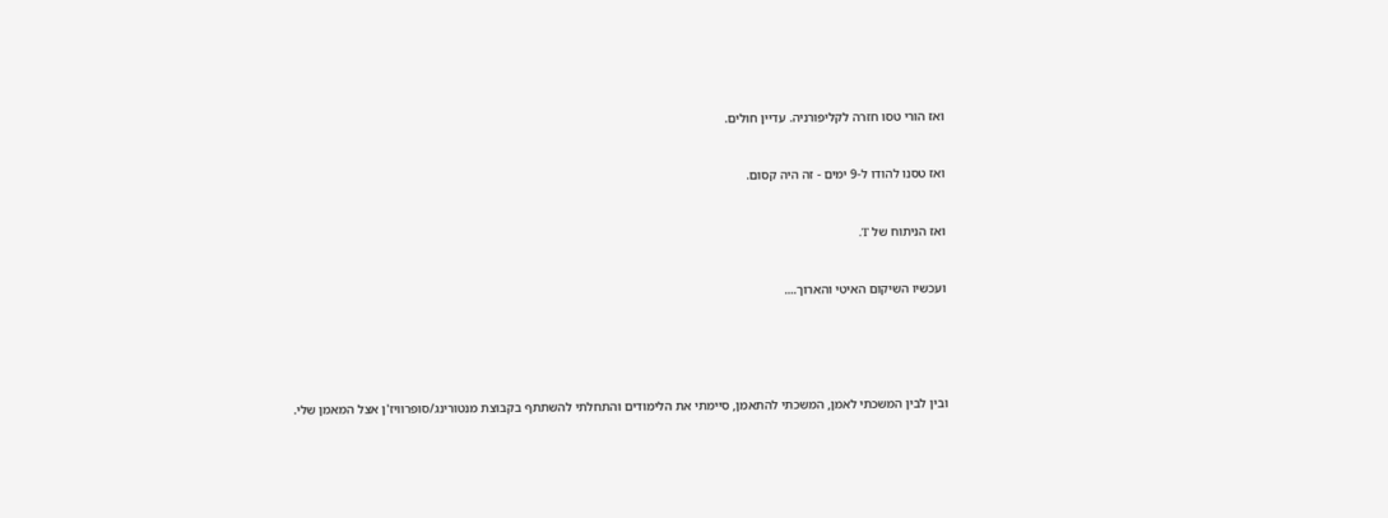ואז הורי טסו חזרה לקליפורניה. עדיין חולים.


ואז טסנו להודו ל-9 ימים - זה היה קסום.


ואז הניתוח של T.


ועכשיו השיקום האיטי והארוך....





ובין לבין המשכתי לאמן, המשכתי להתאמן, סיימתי את הלימודים והתחלתי להשתתף בקבוצת מנטורינג/סופרוויז'ן אצל המאמן שלי.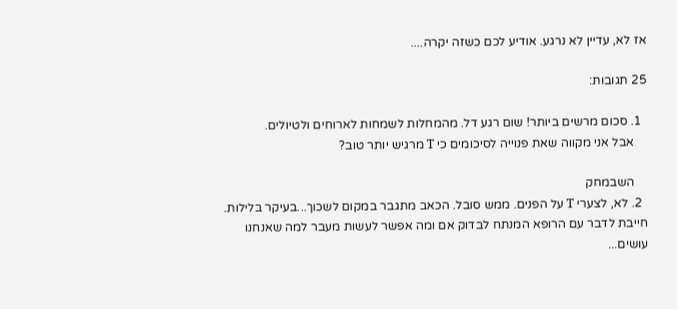אז לא, עדיין לא נרגע. אודיע לכם כשזה יקרה....

25 תגובות:

  1. סכום מרשים ביותר! שום רגע דל. מהמחלות לשמחות לארוחים ולטיולים.
    אבל אני מקווה שאת פנוייה לסיכומים כי T מרגיש יותר טוב?

    השבמחק
  2. לא, לצערי T על הפנים. ממש סובל. הכאב מתגבר במקום לשכוך...בעיקר בלילות. חייבת לדבר עם הרופא המנתח לבדוק אם ומה אפשר לעשות מעבר למה שאנחנו עושים...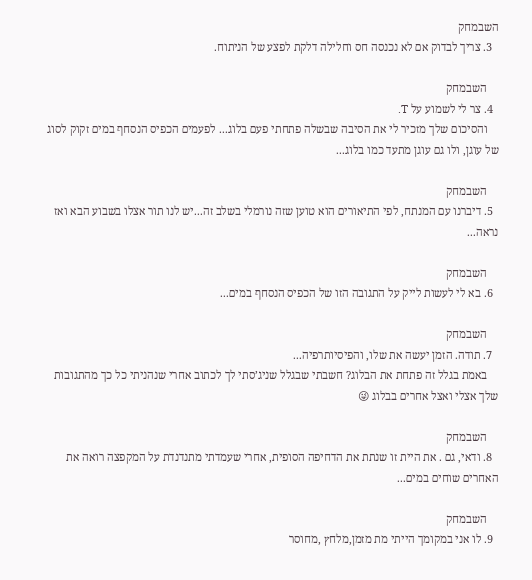השבמחק
  3. צריך לבדוק אם לא נכנסה חס וחלילה דלקת לפצע של הניתוח.

    השבמחק
  4. צר לי לשמוע על T.
    והסיכום שלך מזכיר לי את הסיבה שבשלה פתחתי פעם בלוג... לפעמים הכפיס הנסחף במים זקוק לסוג של עוגן, ולו גם עוגן מתעד כמו בלוג...

    השבמחק
  5. דיברנו עם המנתח, לפי התיאורים הוא טוען שזה נורמלי בשלב זה...יש לנו תור אצלו בשבוע הבא ואז נראה...

    השבמחק
  6. בא לי לעשות לייק על התגובה הזו של הכפיס הנסחף במים...

    השבמחק
  7. תודה. הזמן יעשה את שלו, והפיסיותרפיה...
    באמת בגלל זה פתחת את הבלוג? חשבתי שבגלל שניג’סתי לך לכתוב אחרי שנהניתי כל כך מהתגובות שלך אצלי ואצל אחרים בבלוג 😜

    השבמחק
  8. ודאי, גם . את היית זו שנתת את הדחיפה הסופית, אחרי שעמדתי מתנדנדת על המקפצה רואה את האחרים שוחים במים...

    השבמחק
  9. לו אני במקומך הייתי מת מזמן,מלחץ ,מחוסר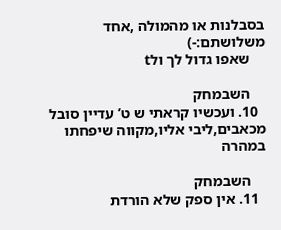בסבלנות או מהמולה ,אחד משלושתם:-)
    שאפו גדול לך ולt

    השבמחק
  10. ועכשיו קראתי ש ט’ עדיין סובל מכאבים,ליבי אליו,מקווה שיפחתו במהרה

    השבמחק
  11. אין ספק שלא הורדת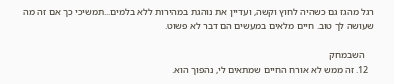רגל מהגז גם כשהיה לחוץ וקשה, ועדיין את נוהגת במהירות ללא בלמים...תמשיכי כך אם זה מה שעושה לך טוב. חיים מלאים במעשים הם דבר לא פשוט.

    השבמחק
  12. זה ממש לא אורח החיים שמתאים לי, נהפוך הוא.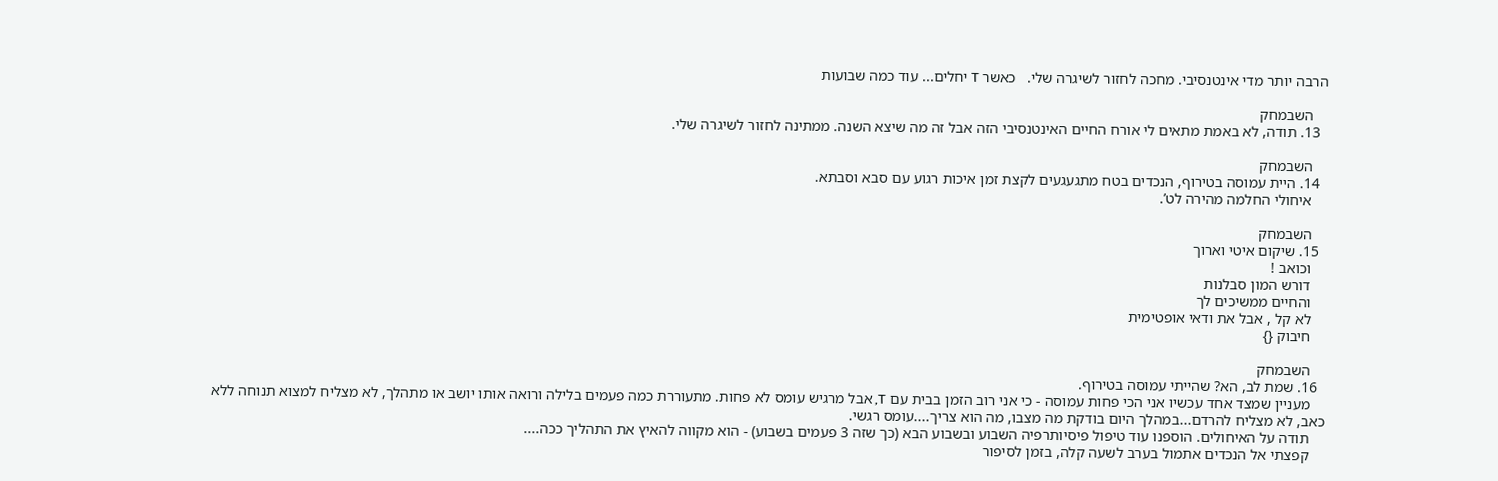הרבה יותר מדי אינטנסיבי. מחכה לחזור לשיגרה שלי.   כאשר T יחלים... עוד כמה שבועות

    השבמחק
  13. תודה, לא באמת מתאים לי אורח החיים האינטנסיבי הזה אבל זה מה שיצא השנה. ממתינה לחזור לשיגרה שלי.

    השבמחק
  14. היית עמוסה בטירוף, הנכדים בטח מתגעגעים לקצת זמן איכות רגוע עם סבא וסבתא.
    איחולי החלמה מהירה לט’.

    השבמחק
  15. שיקום איטי וארוך
    וכואב !
    דורש המון סבלנות
    והחיים ממשיכים לך
    לא קל , אבל את ודאי אופטימית
    חיבוק {}

    השבמחק
  16. שמת לב, הא? שהייתי עמוסה בטירוף.
    מעניין שמצד אחד עכשיו אני הכי פחות עמוסה - כי אני רוב הזמן בבית עם T, אבל מרגיש עומס לא פחות. מתעוררת כמה פעמים בלילה ורואה אותו יושב או מתהלך, לא מצליח למצוא תנוחה ללא כאב, לא מצליח להרדם...במהלך היום בודקת מה מצבו, מה הוא צריך....עומס רגשי.
    תודה על האיחולים. הוספנו עוד טיפול פיסיותרפיה השבוע ובשבוע הבא (כך שזה 3 פעמים בשבוע) - הוא מקווה להאיץ את התהליך ככה....
    קפצתי אל הנכדים אתמול בערב לשעה קלה, בזמן לסיפור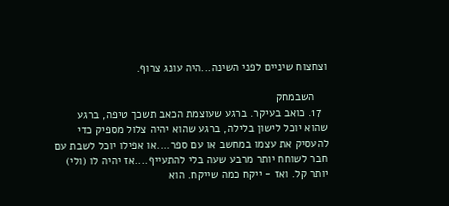וצחצוח שיניים לפני השינה...היה עונג צרוף.

    השבמחק
  17. כואב בעיקר. ברגע שעוצמת הכאב תשכך טיפה, ברגע שהוא יוכל לישון בלילה, ברגע שהוא יהיה צלול מספיק כדי להעסיק את עצמו במחשב או עם ספר....או אפילו יוכל לשבת עם חבר לשוחח יותר מרבע שעה בלי להתעייף....אז יהיה לו (ולי) יותר קל. ואז - ייקח כמה שייקח. הוא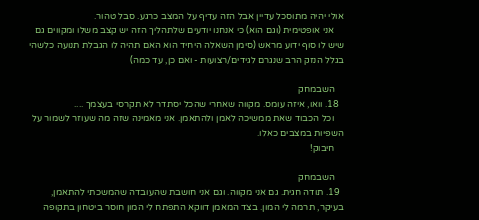אולי יהיה מתוסכל עדיין אבל הזה עדיף על המצב כרגע. סבל טהור.
    אני אופטימית (וגם הוא) כי אנחנו יודעים שלתהליך הזה יש קצב משלו ומקווים גם שיש לו סוף ידוע מראש (סימן השאלה היחיד הוא האם תהיה לו הגבלת תנועה כלשהי בגלל הנזק הרב שנגרם לגידים/רצועות - ואם כן, עד כמה)

    השבמחק
  18. וואו, איזה עומס. מקווה שאחרי שהכל יסתדר לא תקרסי בעצמך ....
    וכל הכבוד שאת ממשיכה לאמן ולהתאמן. אני מאמינה שזה מה שעוזר לשמור על השפיות במצבים כאלו.
    חיבוק!

    השבמחק
  19. תודה חגית. גם אני מקווה. וגם אני חושבת שהעובדה שהמשכתי להתאמן, בעיקר, תרמה לי המון. בצד המאמן דווקא התפתח לי המון חוסר ביטחון בתקופה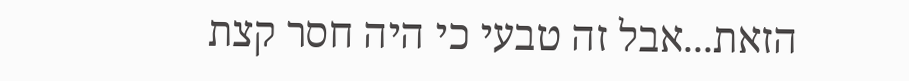הזאת...אבל זה טבעי כי היה חסר קצת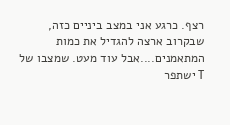רצף. כרגע אני במצב ביניים כזה, שבקרוב ארצה להגדיל את כמות המתאמנים....אבל עוד מעט. שמצבו של T ישתפר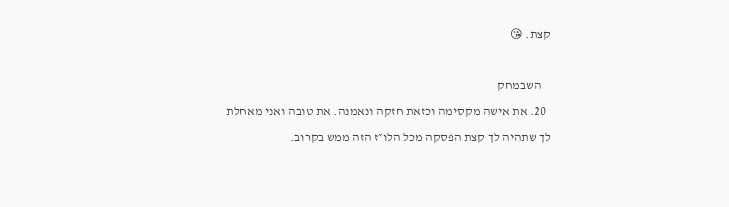קצת. 😘

    השבמחק
  20. את אישה מקסימה וכזאת חזקה ונאמנה. את טובה ואני מאחלת לך שתהיה לך קצת הפסקה מכל הלו״ז הזה ממש בקרוב.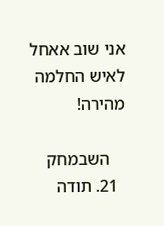אני שוב אאחל לאיש החלמה מהירה!

    השבמחק
  21. תודה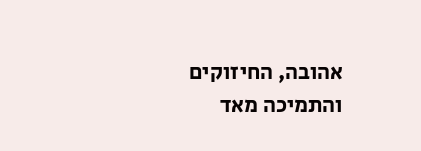אהובה, החיזוקים והתמיכה מאד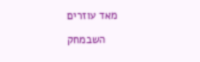מאד עוזרים

    השבמחק